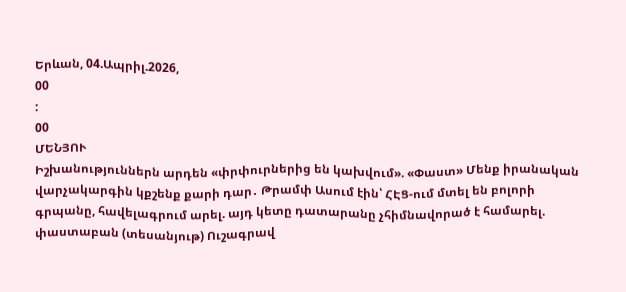Երևան, 04.Ապրիլ.2026,
00
:
00
ՄԵՆՅՈՒ
Իշխանություններն արդեն «փրփուրներից են կախվում». «Փաստ» Մենք իրանական վարչակարգին կքշենք քարի դար․ Թրամփ Ասում էին՝ ՀԷՑ-ում մտել են բոլորի գրպանը, հավելագրում արել. այդ կետը դատարանը չհիմնավորած է համարել. փաստաբան (տեսանյութ) Ուշագրավ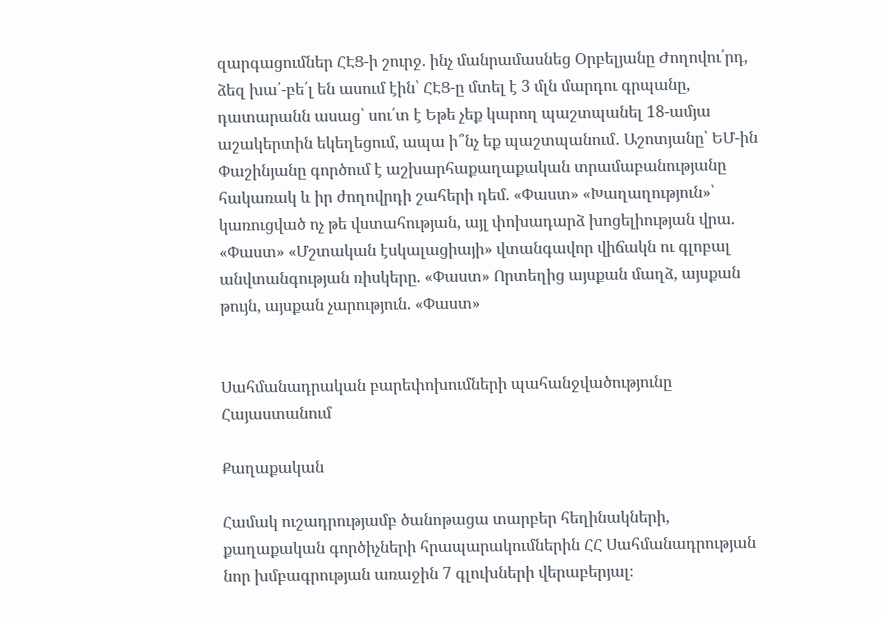զարգացումներ ՀԷՑ-ի շուրջ. ինչ մանրամասնեց Օրբելյանը Ժողովու՛րդ, ձեզ խա՛-բե՛լ են ասում էին՝ ՀԷՑ-ը մտել է 3 մլն մարդու գրպանը, դատարանն ասաց՝ սու՛տ է Եթե չեք կարող պաշտպանել 18-ամյա աշակերտին եկեղեցում, ապա ի՞նչ եք պաշտպանում․ Աշոտյանը՝ ԵՄ-ին Փաշինյանը գործում է աշխարհաքաղաքական տրամաբանությանը հակառակ և իր ժողովրդի շահերի դեմ. «Փաստ» «Խաղաղություն»՝ կառուցված ոչ թե վստահության, այլ փոխադարձ խոցելիության վրա. «Փաստ» «Մշտական էսկալացիայի» վտանգավոր վիճակն ու գլոբալ անվտանգության ռիսկերը. «Փաստ» Որտեղից այսքան մաղձ, այսքան թույն, այսքան չարություն. «Փաստ»


Սահմանադրական բարեփոխումների պահանջվածությունը Հայաստանում

Քաղաքական

Համակ ուշադրությամբ ծանոթացա տարբեր հեղինակների, քաղաքական գործիչների հրապարակումներին ՀՀ Սահմանադրության նոր խմբագրության առաջին 7 գլուխների վերաբերյալ։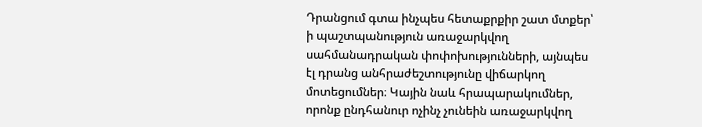Դրանցում գտա ինչպես հետաքրքիր շատ մտքեր՝ ի պաշտպանություն առաջարկվող սահմանադրական փոփոխությունների, այնպես էլ դրանց անհրաժեշտությունը վիճարկող մոտեցումներ։ Կային նաև հրապարակումներ, որոնք ընդհանուր ոչինչ չունեին առաջարկվող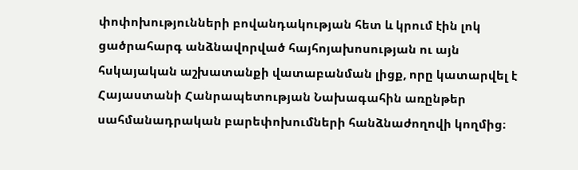փոփոխությունների բովանդակության հետ և կրում էին լոկ ցածրահարգ անձնավորված հայհոյախոսության ու այն հսկայական աշխատանքի վատաբանման լիցք, որը կատարվել է Հայաստանի Հանրապետության Նախագահին առընթեր սահմանադրական բարեփոխումների հանձնաժողովի կողմից։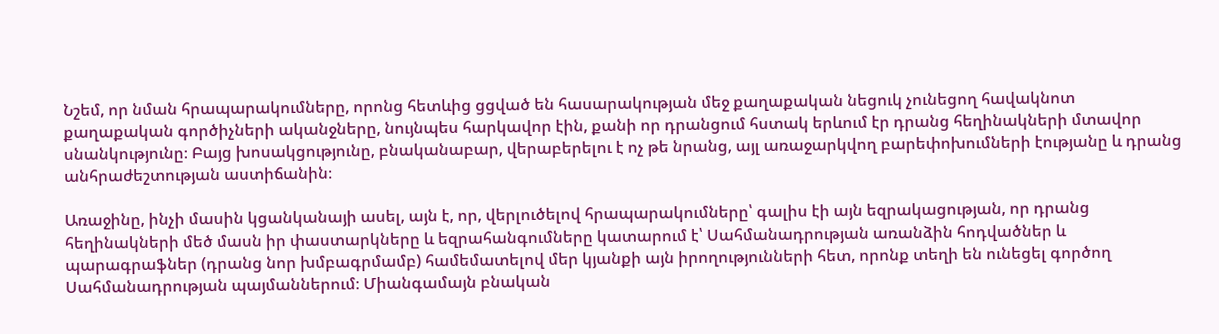Նշեմ, որ նման հրապարակումները, որոնց հետևից ցցված են հասարակության մեջ քաղաքական նեցուկ չունեցող հավակնոտ քաղաքական գործիչների ականջները, նույնպես հարկավոր էին, քանի որ դրանցում հստակ երևում էր դրանց հեղինակների մտավոր սնանկությունը։ Բայց խոսակցությունը, բնականաբար, վերաբերելու է ոչ թե նրանց, այլ առաջարկվող բարեփոխումների էությանը և դրանց անհրաժեշտության աստիճանին։

Առաջինը, ինչի մասին կցանկանայի ասել, այն է, որ, վերլուծելով հրապարակումները՝ գալիս էի այն եզրակացության, որ դրանց հեղինակների մեծ մասն իր փաստարկները և եզրահանգումները կատարում է՝ Սահմանադրության առանձին հոդվածներ և պարագրաֆներ (դրանց նոր խմբագրմամբ) համեմատելով մեր կյանքի այն իրողությունների հետ, որոնք տեղի են ունեցել գործող Սահմանադրության պայմաններում։ Միանգամայն բնական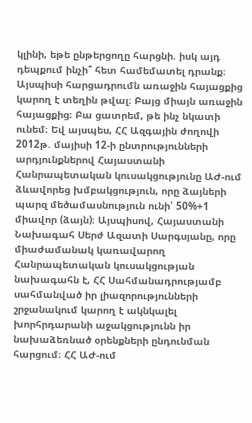կլինի, եթե ընթերցողը հարցնի. իսկ այդ դեպքում ինչի՞ հետ համեմատել դրանք։ Այսպիսի հարցադրումն առաջին հայացքից կարող է տեղին թվալ։ Բայց միայն առաջին հայացքից։ Բա ցատրեմ, թե ինչ նկատի ունեմ։ Եվ այսպես, ՀՀ Ազգային ժողովի 2012թ. մայիսի 12-ի ընտրությունների արդյունքներով Հայաստանի Հանրապետական կուսակցությունը ԱԺ-ում ձևավորեց խմբակցություն, որը ձայների պարզ մեծամասնություն ունի՝ 50%+1 միավոր (ձայն)։ Այսպիսով, Հայաստանի Նախագահ Սերժ Ազատի Սարգսյանը, որը միաժամանակ կառավարող Հանրապետական կուսակցության նախագահն է, ՀՀ Սահմանադրությամբ սահմանված իր լիազորությունների շրջանակում կարող է ակնկալել խորհրդարանի աջակցությունն իր նախաձեռնած օրենքների ընդունման հարցում։ ՀՀ ԱԺ-ում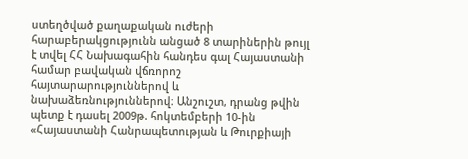ստեղծված քաղաքական ուժերի հարաբերակցությունն անցած 8 տարիներին թույլ է տվել ՀՀ Նախագահին հանդես գալ Հայաստանի համար բավական վճռորոշ հայտարարություններով և նախաձեռնություններով։ Անշուշտ, դրանց թվին պետք է դասել 2009թ. հոկտեմբերի 10-ին  «Հայաստանի Հանրապետության և Թուրքիայի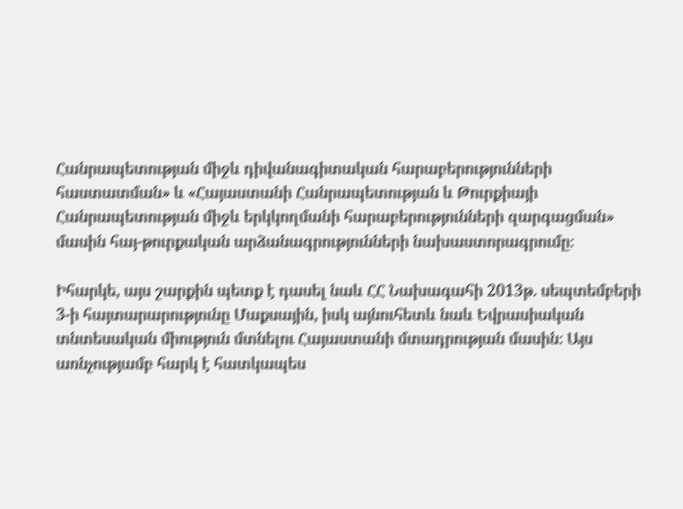Հանրապետության միջև դիվանագիտական հարաբերությունների հաստատման» և «Հայաստանի Հանրապետության և Թուրքիայի Հանրապետության միջև երկկողմանի հարաբերությունների զարգացման» մասին հայ-թուրքական արձանագրությունների նախաստորագրումը։

Իհարկե, այս շարքին պետք է դասել նաև ՀՀ Նախագահի 2013թ. սեպտեմբերի 3-ի հայտարարությունը Մաքսային, իսկ այնուհետև նաև Եվրասիական տնտեսական միություն մտնելու Հայաստանի մտադրության մասին։ Այս առնչությամբ հարկ է հատկապես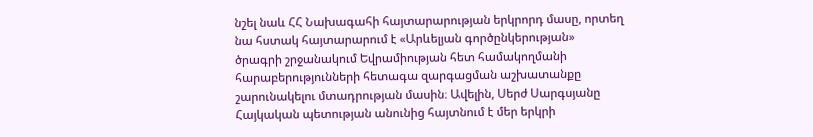նշել նաև ՀՀ Նախագահի հայտարարության երկրորդ մասը, որտեղ նա հստակ հայտարարում է «Արևելյան գործընկերության» ծրագրի շրջանակում Եվրամիության հետ համակողմանի հարաբերությունների հետագա զարգացման աշխատանքը շարունակելու մտադրության մասին։ Ավելին, Սերժ Սարգսյանը Հայկական պետության անունից հայտնում է մեր երկրի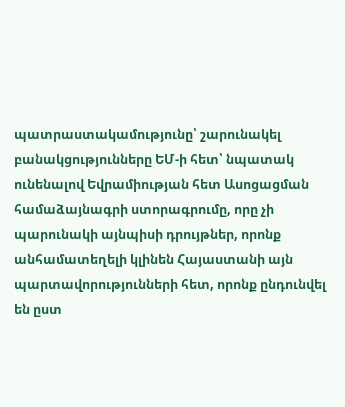պատրաստակամությունը՝ շարունակել բանակցությունները ԵՄ-ի հետ՝ նպատակ ունենալով Եվրամիության հետ Ասոցացման համաձայնագրի ստորագրումը, որը չի պարունակի այնպիսի դրույթներ, որոնք անհամատեղելի կլինեն Հայաստանի այն պարտավորությունների հետ, որոնք ընդունվել են ըստ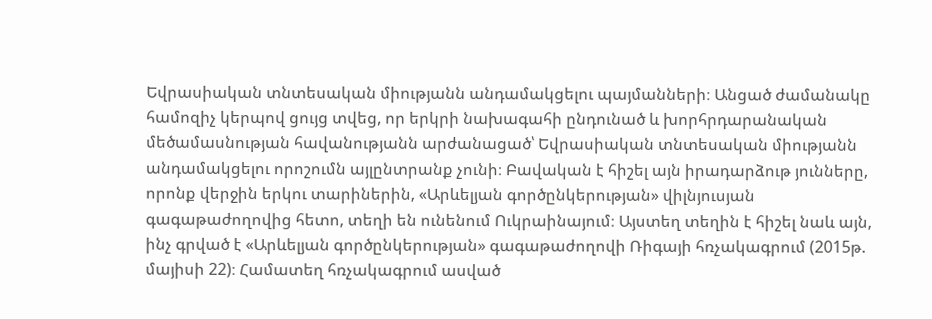Եվրասիական տնտեսական միությանն անդամակցելու պայմանների։ Անցած ժամանակը համոզիչ կերպով ցույց տվեց, որ երկրի նախագահի ընդունած և խորհրդարանական մեծամասնության հավանությանն արժանացած՝ Եվրասիական տնտեսական միությանն անդամակցելու որոշումն այլընտրանք չունի։ Բավական է հիշել այն իրադարձութ յունները, որոնք վերջին երկու տարիներին, «Արևելյան գործընկերության» վիլնյուսյան գագաթաժողովից հետո, տեղի են ունենում Ուկրաինայում։ Այստեղ տեղին է հիշել նաև այն, ինչ գրված է «Արևելյան գործընկերության» գագաթաժողովի Ռիգայի հռչակագրում (2015թ. մայիսի 22)։ Համատեղ հռչակագրում ասված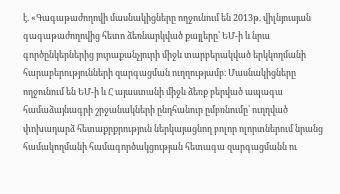է. «Գագաթաժողովի մասնակիցները ողջունում են 2013թ. վիլնյուսյան գագաթաժողովից հետո ձեռնարկված քայլերը՝ ԵՄ-ի և նրա գործընկերներից յուրաքանչյուրի միջև տարբերակված երկկողմանի հարաբերությունների զարգացման ուղղությամբ։ Մասնակիցները ողջունում են ԵՄ-ի և Հ այաստանի միջև ձեռք բերված ապագա համաձայնագրի շրջանակների ընդհանուր ըմբռնումը՝ ուղղված փոխադարձ հետաքրքրություն ներկայացնող բոլոր ոլորտներում նրանց համակողմանի համագործակցության հետագա զարգացմանն ու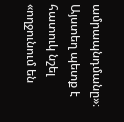ամրապնդմանը»։ Այստեղ պետք է հատուկ նշել «ողջունում են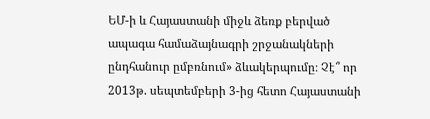ԵՄ-ի և Հայաստանի միջև ձեռք բերված ապագա համաձայնագրի շրջանակների ընդհանուր ըմբռնում» ձևակերպումը։ Չէ՞ որ 2013թ. սեպտեմբերի 3-ից հետո Հայաստանի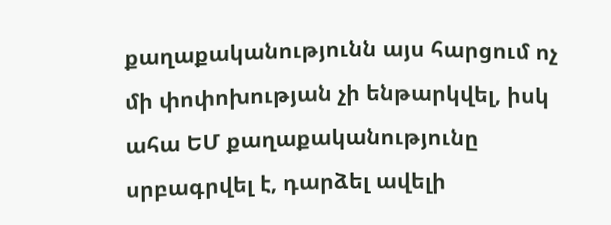քաղաքականությունն այս հարցում ոչ մի փոփոխության չի ենթարկվել, իսկ ահա ԵՄ քաղաքականությունը սրբագրվել է, դարձել ավելի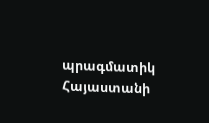պրագմատիկ Հայաստանի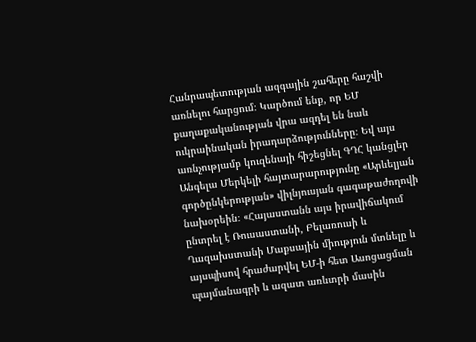Հանրապետության ազգային շահերը հաշվի առնելու հարցում։ Կարծում ենք, որ ԵՄ քաղաքականության վրա ազդել են նաև ուկրաինական իրադարձությունները։ Եվ այս առնչությամբ կուզենայի հիշեցնել ԳԴՀ կանցլեր Անգելա Մերկելի հայտարարությունը «Արևելյան գործընկերության» վիլնյուսյան գագաթաժողովի նախօրեին։ «Հայաստանն այս իրավիճակում ընտրել է Ռուսաստանի, Բելառուսի և Ղազախստանի Մաքսային միություն մտնելը և այսպիսով հրաժարվել ԵՄ-ի հետ Ասոցացման պայմանագրի և ազատ առևտրի մասին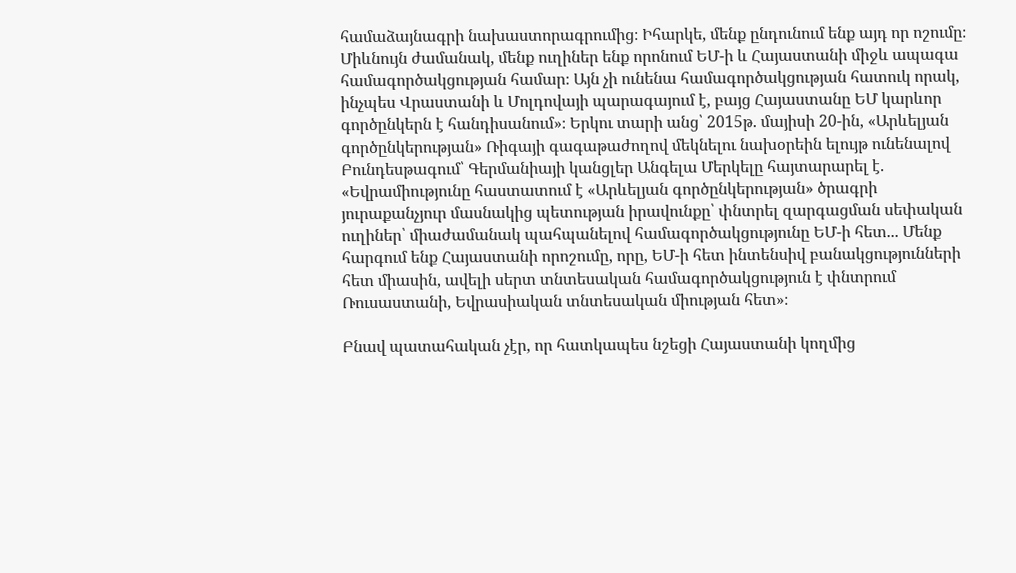համաձայնագրի նախաստորագրումից։ Իհարկե, մենք ընդունում ենք այդ որ ոշումը։ Միևնույն ժամանակ, մենք ուղիներ ենք որոնում ԵՄ-ի և Հայաստանի միջև ապագա համագործակցության համար։ Այն չի ունենա համագործակցության հատուկ որակ, ինչպես Վրաստանի և Մոլդովայի պարագայում է, բայց Հայաստանը ԵՄ կարևոր գործընկերն է հանդիսանում»։ Երկու տարի անց՝ 2015թ. մայիսի 20-ին, «Արևելյան գործընկերության» Ռիգայի գագաթաժողով մեկնելու նախօրեին ելույթ ունենալով Բունդեսթագում՝ Գերմանիայի կանցլեր Անգելա Մերկելը հայտարարել է. «Եվրամիությունը հաստատում է «Արևելյան գործընկերության» ծրագրի յուրաքանչյուր մասնակից պետության իրավունքը՝ փնտրել զարգացման սեփական ուղիներ՝ միաժամանակ պահպանելով համագործակցությունը ԵՄ-ի հետ... Մենք հարգում ենք Հայաստանի որոշումը, որը, ԵՄ-ի հետ ինտենսիվ բանակցությունների հետ միասին, ավելի սերտ տնտեսական համագործակցություն է փնտրում Ռուսաստանի, Եվրասիական տնտեսական միության հետ»։

Բնավ պատահական չէր, որ հատկապես նշեցի Հայաստանի կողմից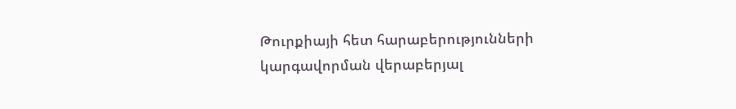Թուրքիայի հետ հարաբերությունների կարգավորման վերաբերյալ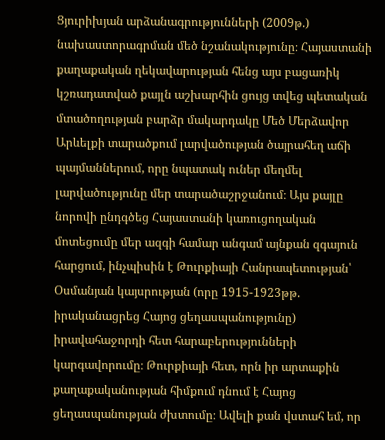Ցյուրիխյան արձանագրությունների (2009թ.) նախաստորագրման մեծ նշանակությունը։ Հայաստանի քաղաքական ղեկավարության հենց այս բացառիկ կշռադատված քայլն աշխարհին ցույց տվեց պետական մտածողության բարձր մակարդակը Մեծ Մերձավոր Արևելքի տարածքում լարվածության ծայրահեղ աճի պայմաններում, որը նպատակ ուներ մեղմել լարվածությունը մեր տարածաշրջանում։ Այս քայլը նորովի ընդգծեց Հայաստանի կառուցողական մոտեցումը մեր ազգի համար անգամ այնքան զգայուն հարցում, ինչպիսին է Թուրքիայի Հանրապետության՝ Օսմանյան կայսրության (որը 1915-1923թթ. իրականացրեց Հայոց ցեղասպանությունը) իրավահաջորդի հետ հարաբերությունների կարգավորումը։ Թուրքիայի հետ, որն իր արտաքին քաղաքականության հիմքում դնում է Հայոց ցեղասպանության ժխտումը։ Ավելի քան վստահ եմ, որ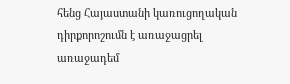հենց Հայաստանի կառուցողական դիրքորոշումն է առաջացրել առաջադեմ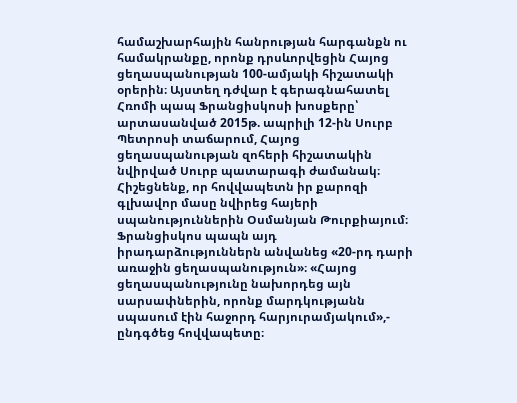համաշխարհային հանրության հարգանքն ու համակրանքը, որոնք դրսևորվեցին Հայոց ցեղասպանության 100-ամյակի հիշատակի օրերին։ Այստեղ դժվար է գերագնահատել Հռոմի պապ Ֆրանցիսկոսի խոսքերը՝ արտասանված 2015թ. ապրիլի 12-ին Սուրբ Պետրոսի տաճարում, Հայոց ցեղասպանության զոհերի հիշատակին նվիրված Սուրբ պատարագի ժամանակ։ Հիշեցնենք, որ հովվապետն իր քարոզի գլխավոր մասը նվիրեց հայերի սպանություններին Օսմանյան Թուրքիայում։ Ֆրանցիսկոս պապն այդ իրադարձություններն անվանեց «20-րդ դարի առաջին ցեղասպանություն»։ «Հայոց ցեղասպանությունը նախորդեց այն սարսափներին, որոնք մարդկությանն սպասում էին հաջորդ հարյուրամյակում»,- ընդգծեց հովվապետը։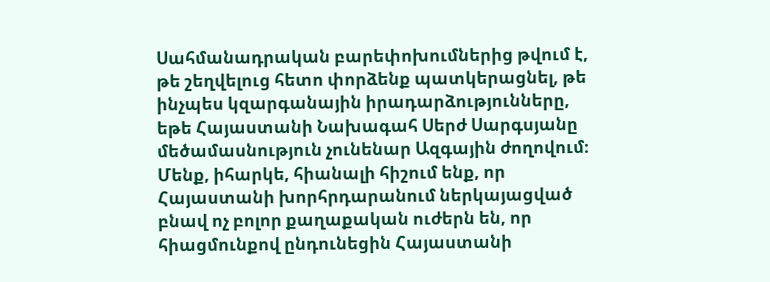Սահմանադրական բարեփոխումներից թվում է, թե շեղվելուց հետո փորձենք պատկերացնել, թե ինչպես կզարգանային իրադարձությունները, եթե Հայաստանի Նախագահ Սերժ Սարգսյանը մեծամասնություն չունենար Ազգային ժողովում։ Մենք, իհարկե, հիանալի հիշում ենք, որ Հայաստանի խորհրդարանում ներկայացված բնավ ոչ բոլոր քաղաքական ուժերն են, որ հիացմունքով ընդունեցին Հայաստանի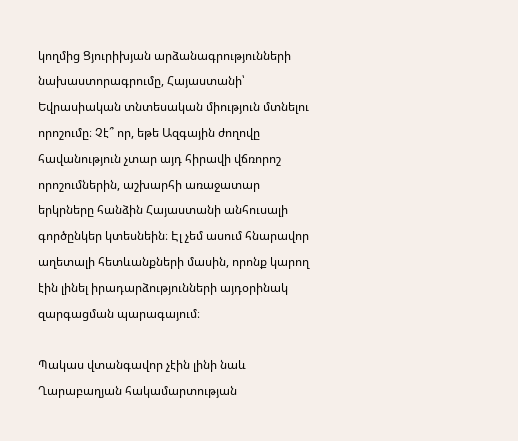կողմից Ցյուրիխյան արձանագրությունների նախաստորագրումը, Հայաստանի՝ Եվրասիական տնտեսական միություն մտնելու որոշումը։ Չէ՞ որ, եթե Ազգային ժողովը հավանություն չտար այդ հիրավի վճռորոշ որոշումներին, աշխարհի առաջատար երկրները հանձին Հայաստանի անհուսալի գործընկեր կտեսնեին։ Էլ չեմ ասում հնարավոր աղետալի հետևանքների մասին, որոնք կարող էին լինել իրադարձությունների այդօրինակ զարգացման պարագայում։

Պակաս վտանգավոր չէին լինի նաև Ղարաբաղյան հակամարտության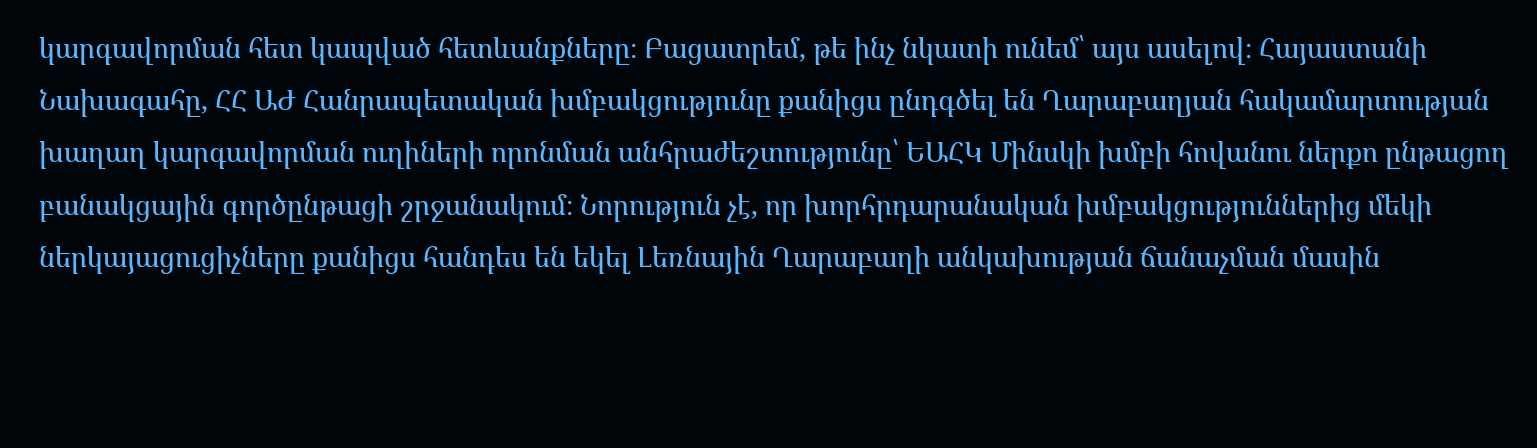կարգավորման հետ կապված հետևանքները։ Բացատրեմ, թե ինչ նկատի ունեմ՝ այս ասելով։ Հայաստանի Նախագահը, ՀՀ ԱԺ Հանրապետական խմբակցությունը քանիցս ընդգծել են Ղարաբաղյան հակամարտության խաղաղ կարգավորման ուղիների որոնման անհրաժեշտությունը՝ ԵԱՀԿ Մինսկի խմբի հովանու ներքո ընթացող բանակցային գործընթացի շրջանակում։ Նորություն չէ, որ խորհրդարանական խմբակցություններից մեկի ներկայացուցիչները քանիցս հանդես են եկել Լեռնային Ղարաբաղի անկախության ճանաչման մասին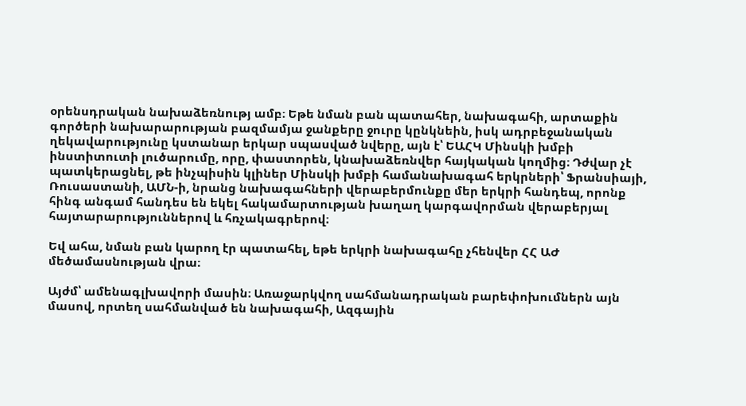օրենսդրական նախաձեռնությ ամբ։ Եթե նման բան պատահեր, նախագահի, արտաքին գործերի նախարարության բազմամյա ջանքերը ջուրը կընկնեին, իսկ ադրբեջանական ղեկավարությունը կստանար երկար սպասված նվերը, այն է՝ ԵԱՀԿ Մինսկի խմբի ինստիտուտի լուծարումը, որը, փաստորեն, կնախաձեռնվեր հայկական կողմից։ Դժվար չէ պատկերացնել, թե ինչպիսին կլիներ Մինսկի խմբի համանախագահ երկրների՝ Ֆրանսիայի, Ռուսաստանի, ԱՄՆ-ի, նրանց նախագահների վերաբերմունքը մեր երկրի հանդեպ, որոնք հինգ անգամ հանդես են եկել հակամարտության խաղաղ կարգավորման վերաբերյալ հայտարարություններով և հռչակագրերով։

Եվ ահա, նման բան կարող էր պատահել, եթե երկրի նախագահը չհենվեր ՀՀ ԱԺ մեծամասնության վրա։

Այժմ՝ ամենագլխավորի մասին։ Առաջարկվող սահմանադրական բարեփոխումներն այն  մասով, որտեղ սահմանված են նախագահի, Ազգային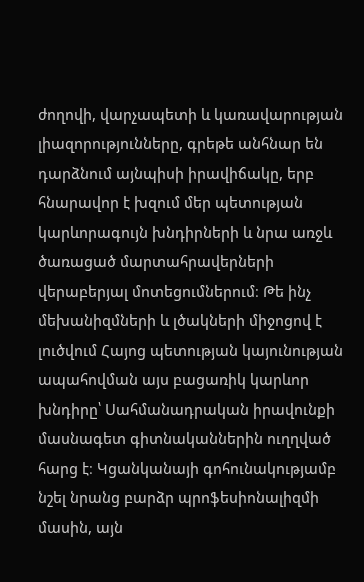ժողովի, վարչապետի և կառավարության լիազորությունները, գրեթե անհնար են դարձնում այնպիսի իրավիճակը, երբ հնարավոր է խզում մեր պետության կարևորագույն խնդիրների և նրա առջև ծառացած մարտահրավերների վերաբերյալ մոտեցումներում։ Թե ինչ մեխանիզմների և լծակների միջոցով է լուծվում Հայոց պետության կայունության ապահովման այս բացառիկ կարևոր խնդիրը՝ Սահմանադրական իրավունքի մասնագետ գիտնականներին ուղղված հարց է։ Կցանկանայի գոհունակությամբ նշել նրանց բարձր պրոֆեսիոնալիզմի մասին, այն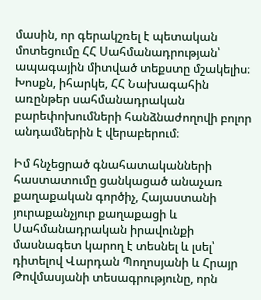մասին, որ գերակշռել է պետական մոտեցումը ՀՀ Սահմանադրության՝ ապագային միտված տեքստը մշակելիս։ Խոսքն, իհարկե, ՀՀ Նախագահին առընթեր սահմանադրական բարեփոխումների հանձնաժողովի բոլոր անդամներին է վերաբերում։

Իմ հնչեցրած գնահատականների հաստատումը ցանկացած անաչառ քաղաքական գործիչ, Հայաստանի յուրաքանչյուր քաղաքացի և Սահմանադրական իրավունքի մասնագետ կարող է տեսնել և լսել՝ դիտելով Վարդան Պողոսյանի և Հրայր Թովմասյանի տեսագրությունը, որն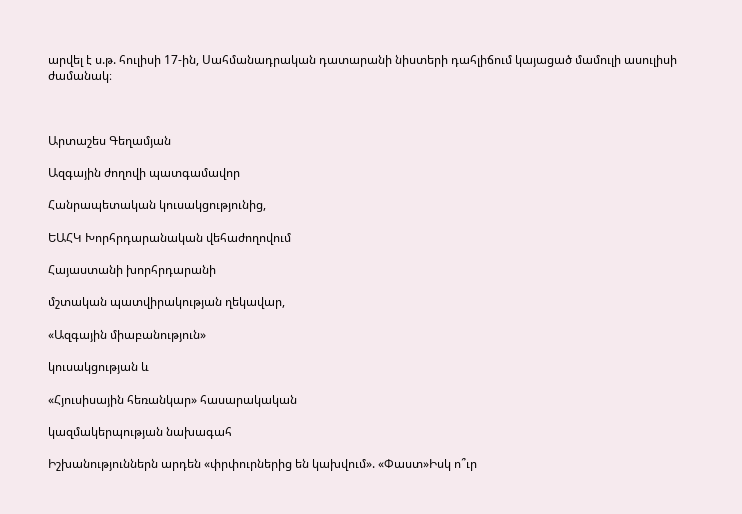արվել է ս.թ. հուլիսի 17-ին, Սահմանադրական դատարանի նիստերի դահլիճում կայացած մամուլի ասուլիսի ժամանակ։



Արտաշես Գեղամյան

Ազգային ժողովի պատգամավոր

Հանրապետական կուսակցությունից,

ԵԱՀԿ Խորհրդարանական վեհաժողովում

Հայաստանի խորհրդարանի

մշտական պատվիրակության ղեկավար,

«Ազգային միաբանություն»

կուսակցության և

«Հյուսիսային հեռանկար» հասարակական

կազմակերպության նախագահ

Իշխանություններն արդեն «փրփուրներից են կախվում». «Փաստ»Իսկ ո՞ւր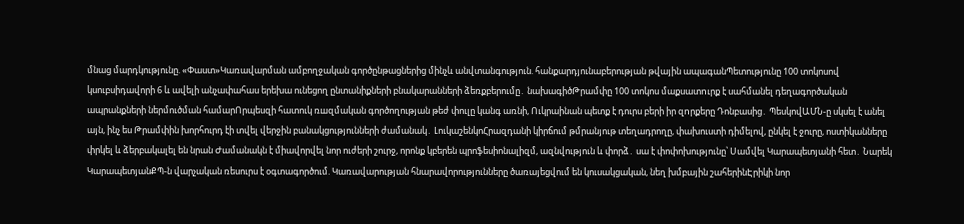մնաց մարդկությունը. «Փաստ»Կառավարման ամբողջական գործընթացներից մինչև անվտանգություն. հանքարդյունաբերության թվային ապագանՊետությունը 100 տոկոսով կսուբսիդավորի 6 և ավելի անչափահաս երեխա ունեցող ընտանիքների բնակարանների ձեռքբերումը․ նախագիծԹրամփը 100 տոկոս մաքսատnւրք է սահմանել դեղագործական ապրանքների ներմուծման համարՈրպեսզի հատուկ ռшզմական գործողության թեժ փուլը կանգ առնի, Ուկրաինան պետք է դուրս բերի իր զnրքերը Դոնբասից․ ՊեսկովԱՄՆ-ը սկսել է անել այն, ինչ ես Թրամփին խորհուրդ էի տվել վերջին բանակցությունների ժամանակ․ ԼուկաշենկոՀրազդանի կիրճում թմրանյութ տեղադրողը, փախուստի դիմելով, ընկել է ջուրը, ոստիկանները փրկել և ձերբակալել են նրան Ժամանակն է միավորվել նոր ուժերի շուրջ, որոնք կբերեն պրոֆեսիոնալիզմ, ազնվություն և փորձ․ սա է փոփոխությունը՝ Սամվել Կարապետյանի հետ․ Նարեկ ԿարապետյանՔՊ-ն վարչական ռեսուրս է օգտագործում. Կառավարության հնարավորությունները ծառայեցվում են կուսակցական, նեղ խմբային շահերինԷրիկի նոր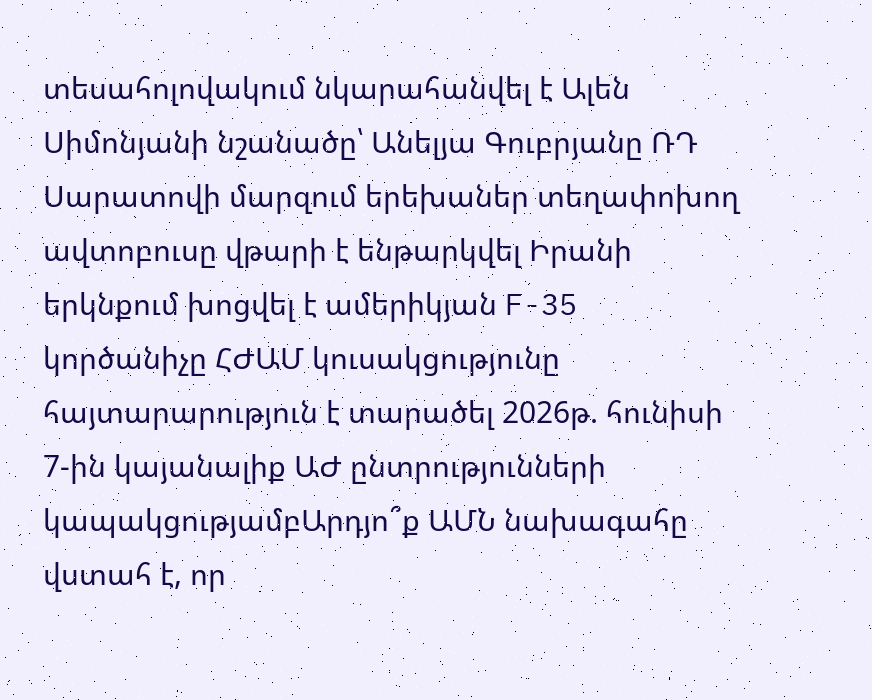տեսահոլովակում նկարահանվել է Ալեն Սիմոնյանի նշանածը՝ Անելյա Գուբրյանը ՌԴ Սարատովի մարզում երեխաներ տեղափոխող ավտոբուսը վթարի է ենթարկվել Իրանի երկնքում խոցվել է ամերիկյան F-35 կործանիչը ՀԺԱՄ կուսակցությունը հայտարարություն է տարածել 2026թ. հունիսի 7-ին կայանալիք ԱԺ ընտրությունների կապակցությամբԱրդյո՞ք ԱՄՆ նախագահը վստահ է, որ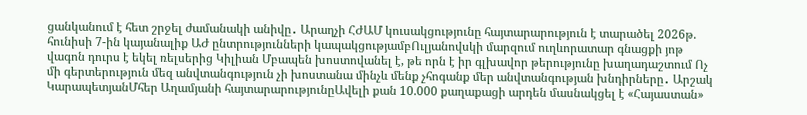ցանկանում է հետ շրջել ժամանակի անիվը․ Արաղչի ՀԺԱՄ կուսակցությունը հայտարարություն է տարածել 2026թ. հունիսի 7-ին կայանալիք ԱԺ ընտրությունների կապակցությամբՈւլյանովսկի մարզում ուղևորատար գնացքի յոթ վագոն դուրս է եկել ռելսերից Կիլիան Մբապեն խոստովանել է, թե որն է իր գլխավոր թերությունը խաղադաշտում Ոչ մի գերտերություն մեզ անվտանգություն չի խոստանա մինչև մենք չհոգանք մեր անվտանգության խնդիրները․ Արշակ ԿարապետյանՄհեր Աղամյանի հայտարարությունըԱվելի քան 10.000 քաղաքացի արդեն մասնակցել է «Հայաստան»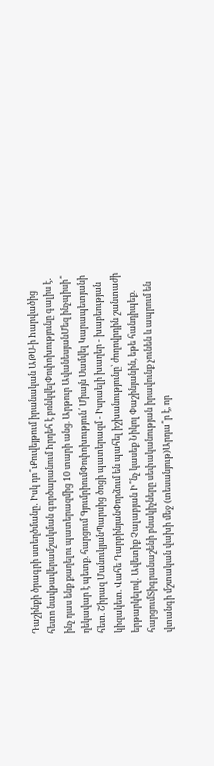Դաշինքի ծրագրի ստեղծմանը․ Իսկ դո՞ւՔուվեյթում իրանական ԱԹՍ-ի hարվածից հետո նավթավերամշակման գործարանում hրդեհ է բռնկվելՓոփոխությունը գալիս է․ ինչ դաս ենք քաղելու պատերազմից 10 տարի անց. Արթուր ԱվանեսյանՄեզ ինչպիսի՞ ղեկավար է պետք. հարցում ԳյումրիումՓոփոխություն՛ Միայն Սամվել Կարապետյանի հետ. Շիրազ ՄանուկյանՊարսից ծոցի պատերազմ - Իսրաելի խաղեր - խաբեության կիզակետ. Վահե ԴարբինյանՓորձում են պահել իշխանությունը՝ ժողովրդին շանտաժի երթարկելով․ Ավետիք Չալաբյան Ի՞նչ կասեք Նիկոլ Փաշինյանին, եթե հանդիպեք. հարցումՏիգրանաշենի բնակիչները սեփականության իրավունք չունեն և ապրում են վտանգի մշտական վախի մեջ (տեսանյութ)Արդա՞ր է, որ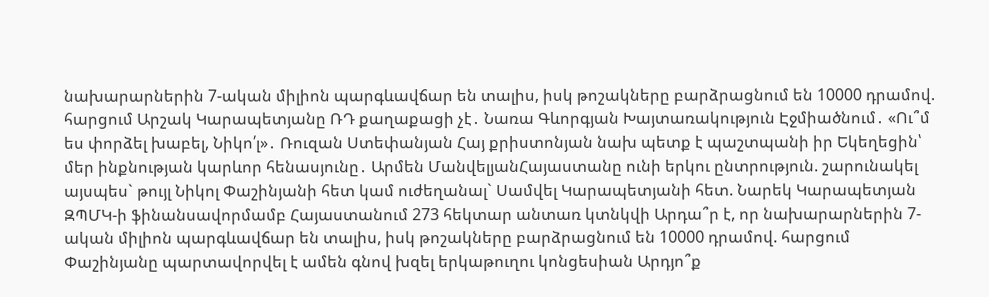նախարարներին 7-ական միլիոն պարգևավճար են տալիս, իսկ թոշակները բարձրացնում են 10000 դրամով. հարցում Արշակ Կարապետյանը ՌԴ քաղաքացի չէ․ Նառա Գևորգյան Խայտառակություն Էջմիածնում․ «Ու՞մ ես փորձել խաբել, Նիկո՛լ»․ Ռուզան Ստեփանյան Հայ քրիստոնյան նախ պետք է պաշտպանի իր Եկեղեցին՝ մեր ինքնության կարևոր հենասյունը․ Արմեն ՄանվելյանՀայաստանը ունի երկու ընտրություն. շարունակել այսպես` թույլ Նիկոլ Փաշինյանի հետ կամ ուժեղանալ` Սամվել Կարապետյանի հետ. Նարեկ Կարապետյան ԶՊՄԿ-ի ֆինանսավորմամբ Հայաստանում 273 հեկտար անտառ կտնկվի Արդա՞ր է, որ նախարարներին 7-ական միլիոն պարգևավճար են տալիս, իսկ թոշակները բարձրացնում են 10000 դրամով. հարցում Փաշինյանը պարտավորվել է ամեն գնով խզել երկաթուղու կոնցեսիան Արդյո՞ք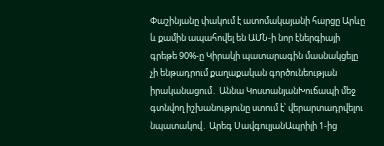Փաշինյանը փակում է ատոմակայանի հարցը Արևը և քամին ապահովել են ԱՄՆ-ի նոր էներգիայի գրեթե 90%-ը Կիրակի պատարագին մասնակցելը չի ենթադրում քաղաքական գործունեության իրականացում․ Աննա ԿոստանյանԽուճապի մեջ գտնվող իշխանությունը ստում է՝ վերարտադրվելու նպատակով․ Արեգ ՍավգուլյանԱպրիլի 1-ից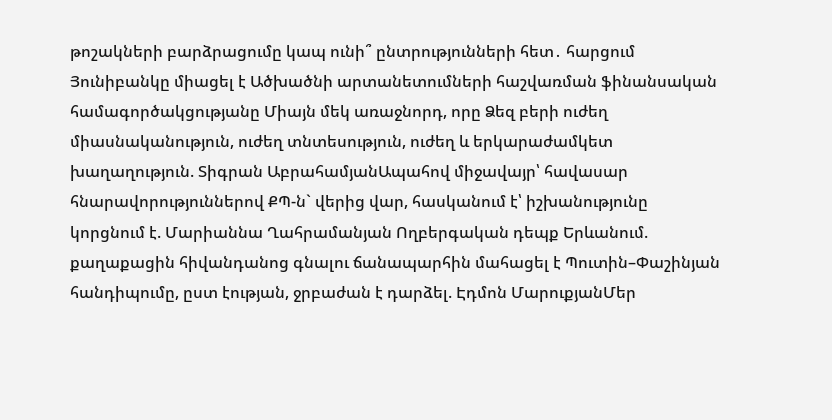թոշակների բարձրացումը կապ ունի՞ ընտրությունների հետ․ հարցում Յունիբանկը միացել է Ածխածնի արտանետումների հաշվառման ֆինանսական համագործակցությանը Միայն մեկ առաջնորդ, որը Ձեզ բերի ուժեղ միասնականություն, ուժեղ տնտեսություն, ուժեղ և երկարաժամկետ խաղաղություն. Տիգրան ԱբրահամյանԱպահով միջավայր՝ հավասար հնարավորություններով ՔՊ-ն` վերից վար, հասկանում է՝ իշխանությունը կորցնում է. Մարիաննա Ղահրամանյան Ողբերգական դեպք Երևանում. քաղաքացին հիվանդանոց գնալու ճանապարհին մահացել է Պուտին–Փաշինյան հանդիպումը, ըստ էության, ջրբաժան է դարձել. Էդմոն ՄարուքյանՄեր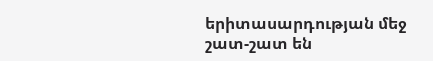երիտասարդության մեջ շատ-շատ են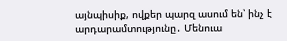այնպիսիք, ովքեր պարզ ասում են՝ ինչ է արդարամտությունը․ Մենուա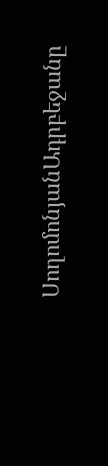ՍողոմոնյանԱդրբեջանը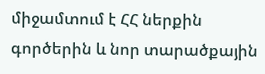միջամտում է ՀՀ ներքին գործերին և նոր տարածքային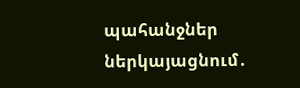պահանջներ ներկայացնում․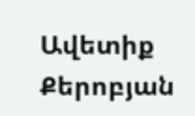Ավետիք Քերոբյան